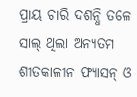ପ୍ରାୟ ଚାରି ଦଶନ୍ଧି ତଳେ ସାଲ୍ ଥିଲା ଅନ୍ୟତମ ଶୀତକାଳୀନ ଫ୍ୟାସନ୍ ଓ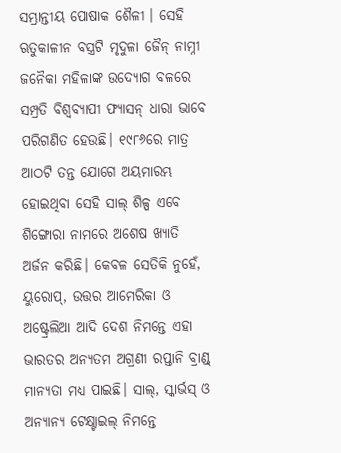ସମ୍ଭ୍ରାନ୍ତୀୟ ପୋଷାକ ଶୈଳୀ । ସେହି ଋତୁକାଳୀନ ବସ୍ତ୍ରଟି ମୃଦୁଳା ଜୈନ୍ ନାମ୍ନୀ ଜନୈକା ମହିଳାଙ୍କ ଉଦ୍ଯୋଗ ବଳରେ ସମ୍ପ୍ରତି ବିଶ୍ବବ୍ୟାପୀ ଫ୍ୟାସନ୍ ଧାରା ଭାବେ ପରିଗଣିତ ହେଉଛି। ୧୯୮୬ରେ ମାତ୍ର ଆଠଟି ତନ୍ତ ଯୋଗେ ଅୟମାରମ୍ଭ ହୋଇଥିବା ସେହି ସାଲ୍ ଶିଳ୍ପ ଏବେ ଶିଙ୍ଗୋରା ନାମରେ ଅଶେଷ ଖ୍ୟାତି ଅର୍ଜନ କରିଛି। କେବଳ ସେତିକି ନୁହେଁ, ୟୁରୋପ୍, ଉତ୍ତର ଆମେରିକା ଓ ଅଷ୍ଟ୍ରେଲିଆ ଆଦି ଦେଶ ନିମନ୍ତେ ଏହା ଭାରତର ଅନ୍ୟତମ ଅଗ୍ରଣୀ ରପ୍ତାନି ବ୍ରାଣ୍ଡ୍ ମାନ୍ୟତା ମଧ୍ୟ ପାଇଛି। ସାଲ୍, ସ୍କାର୍ଭସ୍ ଓ ଅନ୍ୟାନ୍ୟ ଟେକ୍ଷ୍ଟାଇଲ୍ ନିମନ୍ତେ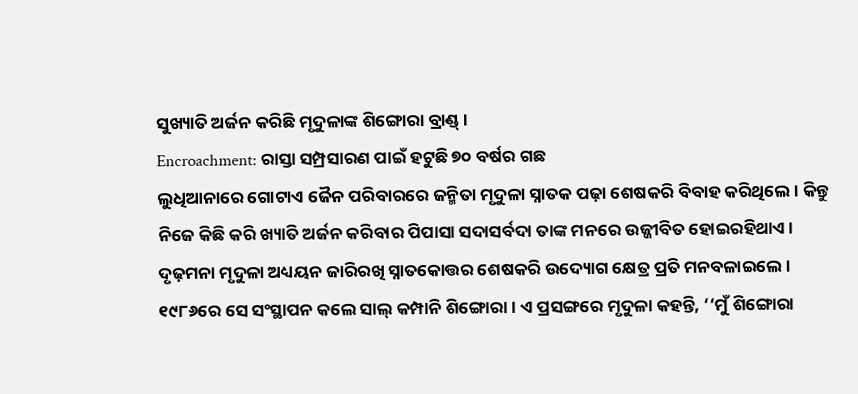ସୁଖ୍ୟାତି ଅର୍ଜନ କରିଛି ମୃଦୁଳାଙ୍କ ଶିଙ୍ଗୋରା ବ୍ରାଣ୍ଡ୍।
Encroachment: ରାସ୍ତା ସମ୍ପ୍ରସାରଣ ପାଇଁ ହଟୁଛି ୭୦ ବର୍ଷର ଗଛ
ଲୁଧିଆନାରେ ଗୋଟାଏ ଜୈନ ପରିବାରରେ ଜନ୍ମିତା ମୃଦୁଳା ସ୍ନାତକ ପଢ଼ା ଶେଷକରି ବିବାହ କରିଥିଲେ। କିନ୍ତୁ ନିଜେ କିଛି କରି ଖ୍ୟାତି ଅର୍ଜନ କରିବାର ପିପାସା ସଦାସର୍ବଦା ତାଙ୍କ ମନରେ ଉଜ୍ଜୀବିତ ହୋଇରହିଥାଏ। ଦୃଢ଼ମନା ମୃଦୁଳା ଅଧ୍ୟୟନ ଜାରିରଖି ସ୍ନାତକୋତ୍ତର ଶେଷକରି ଉଦ୍ୟୋଗ କ୍ଷେତ୍ର ପ୍ରତି ମନବଳାଇଲେ। ୧୯୮୬ରେ ସେ ସଂସ୍ଥାପନ କଲେ ସାଲ୍ କମ୍ପାନି ଶିଙ୍ଗୋରା। ଏ ପ୍ରସଙ୍ଗରେ ମୃଦୁଳା କହନ୍ତି, ‘‘ମୁଁ ଶିଙ୍ଗୋରା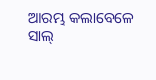ଆରମ୍ଭ କଲାବେଳେ ସାଲ୍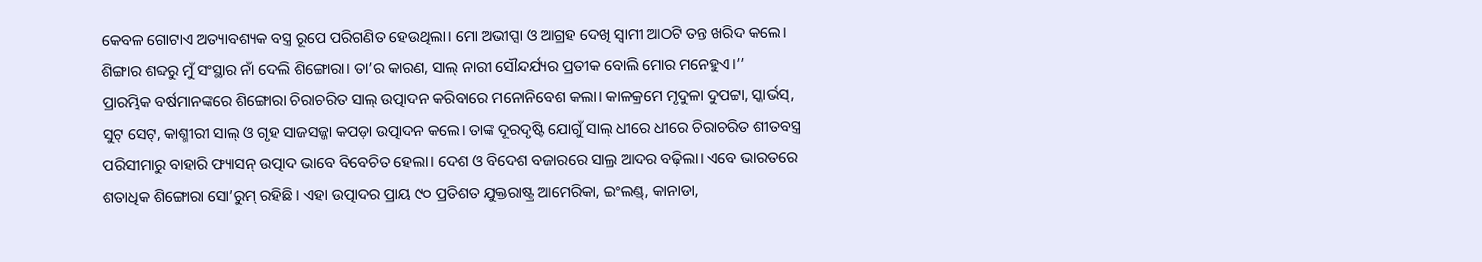କେବଳ ଗୋଟାଏ ଅତ୍ୟାବଶ୍ୟକ ବସ୍ତ୍ର ରୂପେ ପରିଗଣିତ ହେଉଥିଲା। ମୋ ଅଭୀପ୍ସା ଓ ଆଗ୍ରହ ଦେଖି ସ୍ବାମୀ ଆଠଟି ତନ୍ତ ଖରିଦ କଲେ। ଶିଙ୍ଗାର ଶବ୍ଦରୁ ମୁଁ ସଂସ୍ଥାର ନାଁ ଦେଲି ଶିଙ୍ଗୋରା। ତା’ର କାରଣ, ସାଲ୍ ନାରୀ ସୌନ୍ଦର୍ଯ୍ୟର ପ୍ରତୀକ ବୋଲି ମୋର ମନେହୁଏ।’’
ପ୍ରାରମ୍ଭିକ ବର୍ଷମାନଙ୍କରେ ଶିଙ୍ଗୋରା ଚିରାଚରିତ ସାଲ୍ ଉତ୍ପାଦନ କରିବାରେ ମନୋନିବେଶ କଲା। କାଳକ୍ରମେ ମୃଦୁଳା ଦୁପଟ୍ଟା, ସ୍କାର୍ଭସ୍, ସୁଟ୍ ସେଟ୍, କାଶ୍ମୀରୀ ସାଲ୍ ଓ ଗୃହ ସାଜସଜ୍ଜା କପଡ଼ା ଉତ୍ପାଦନ କଲେ। ତାଙ୍କ ଦୂରଦୃଷ୍ଟି ଯୋଗୁଁ ସାଲ୍ ଧୀରେ ଧୀରେ ଚିରାଚରିତ ଶୀତବସ୍ତ୍ର ପରିସୀମାରୁ ବାହାରି ଫ୍ୟାସନ୍ ଉତ୍ପାଦ ଭାବେ ବିବେଚିତ ହେଲା। ଦେଶ ଓ ବିଦେଶ ବଜାରରେ ସାଲ୍ର ଆଦର ବଢ଼ିଲା। ଏବେ ଭାରତରେ ଶତାଧିକ ଶିଙ୍ଗୋରା ସୋ’ରୁମ୍ ରହିଛି। ଏହା ଉତ୍ପାଦର ପ୍ରାୟ ୯୦ ପ୍ରତିଶତ ଯୁକ୍ତରାଷ୍ଟ୍ର ଆମେରିକା, ଇଂଲଣ୍ଡ୍, କାନାଡା,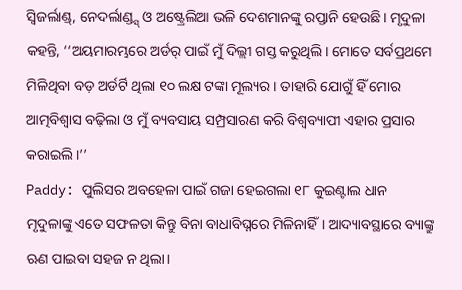ସ୍ବିଜର୍ଲାଣ୍ଡ୍, ନେଦର୍ଲାଣ୍ଡ୍ସ୍ ଓ ଅଷ୍ଟ୍ରେଲିଆ ଭଳି ଦେଶମାନଙ୍କୁ ରପ୍ତାନି ହେଉଛି। ମୃଦୁଳା କହନ୍ତି, ‘‘ଅୟମାରମ୍ଭରେ ଅର୍ଡର୍ ପାଇଁ ମୁଁ ଦିଲ୍ଲୀ ଗସ୍ତ କରୁଥିଲି। ମୋତେ ସର୍ବପ୍ରଥମେ ମିଳିଥିବା ବଡ଼ ଅର୍ଡର୍ଟି ଥିଲା ୧୦ ଲକ୍ଷ ଟଙ୍କା ମୂଲ୍ୟର। ତାହାରି ଯୋଗୁଁ ହିଁ ମୋର ଆତ୍ମବିଶ୍ବାସ ବଢ଼ିଲା ଓ ମୁଁ ବ୍ୟବସାୟ ସମ୍ପ୍ରସାରଣ କରି ବିଶ୍ବବ୍ୟାପୀ ଏହାର ପ୍ରସାର କରାଇଲି।’’
Paddy: ପୁଲିସର ଅବହେଳା ପାଇଁ ଗଜା ହେଇଗଲା ୧୮ କୁଇଣ୍ଟାଲ ଧାନ
ମୃଦୁଳାଙ୍କୁ ଏତେ ସଫଳତା କିନ୍ତୁ ବିନା ବାଧାବିଘ୍ନରେ ମିଳିନାହିଁ। ଆଦ୍ୟାବସ୍ଥାରେ ବ୍ୟାଙ୍କ୍ରୁ ଋଣ ପାଇବା ସହଜ ନ ଥିଲା।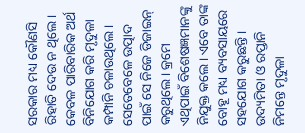ସରକାର ମଧ୍ୟ କୌଣସି ରିହାତି ଦେଉ ନ ଥିଲେ। କେବଳ ପାରିବାରିକ ଅର୍ଥ ବିନିଯୋଗ କରି ମୃଦୁଳା କମ୍ପାନି ଚଳାଉଥିଲେ। ସେତେବେଳେ ଉତ୍ପାଦ ପାଇଁ ସେ ନିଜେ ଡିଜାଇନ୍ କରୁଥିଲେ। କ୍ରମେ ଏଥିପାଇଁ ବିଶେଷଜ୍ଞମାନଙ୍କୁ ନିଯୁକ୍ତ କଲେ। ଏବେ ତାଙ୍କ ବୋହୂ ମଧ୍ୟ ବ୍ୟବସାୟରେ ସହଯୋଗ କରୁଛନ୍ତି। ଉଦ୍ୟମିତା ଓ ରପ୍ତାନି ନିମନ୍ତେ ମୃଦୁଳା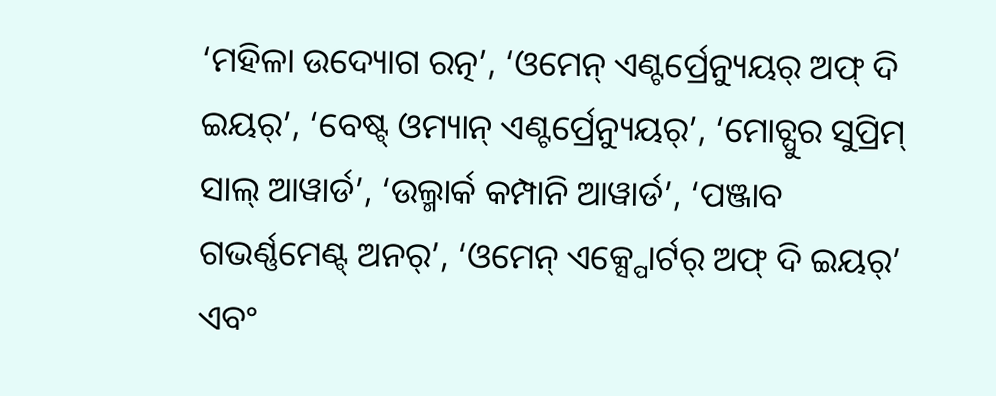‘ମହିଳା ଉଦ୍ୟୋଗ ରତ୍ନ’, ‘ଓମେନ୍ ଏଣ୍ଟର୍ପ୍ରେନ୍ୟୁୟର୍ ଅଫ୍ ଦି ଇୟର୍’, ‘ବେଷ୍ଟ୍ ଓମ୍ୟାନ୍ ଏଣ୍ଟର୍ପ୍ରେନ୍ୟୁୟର୍’, ‘ମୋଚ୍ପୁର ସୁପ୍ରିମ୍ ସାଲ୍ ଆୱାର୍ଡ’, ‘ଉଲ୍ମାର୍କ କମ୍ପାନି ଆୱାର୍ଡ’, ‘ପଞ୍ଜାବ ଗଭର୍ଣ୍ଣମେଣ୍ଟ୍ ଅନର୍’, ‘ଓମେନ୍ ଏକ୍ସ୍ପୋର୍ଟର୍ ଅଫ୍ ଦି ଇୟର୍’ ଏବଂ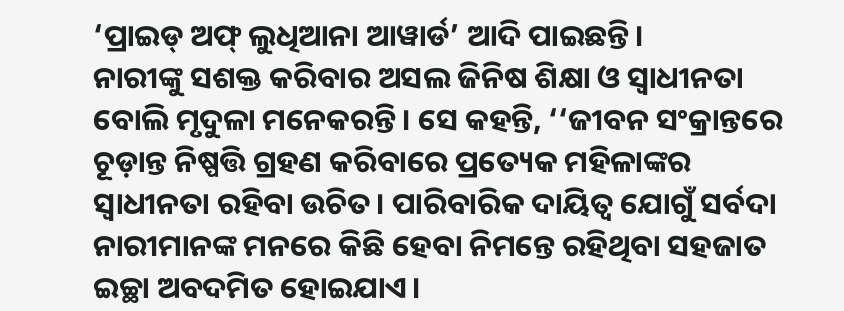‘ପ୍ରାଇଡ୍ ଅଫ୍ ଲୁଧିଆନା ଆୱାର୍ଡ’ ଆଦି ପାଇଛନ୍ତି।
ନାରୀଙ୍କୁ ସଶକ୍ତ କରିବାର ଅସଲ ଜିନିଷ ଶିକ୍ଷା ଓ ସ୍ବାଧୀନତା ବୋଲି ମୃଦୁଳା ମନେକରନ୍ତି। ସେ କହନ୍ତି, ‘‘ଜୀବନ ସଂକ୍ରାନ୍ତରେ ଚୂଡ଼ାନ୍ତ ନିଷ୍ପତ୍ତି ଗ୍ରହଣ କରିବାରେ ପ୍ରତ୍ୟେକ ମହିଳାଙ୍କର ସ୍ବାଧୀନତା ରହିବା ଉଚିତ। ପାରିବାରିକ ଦାୟିତ୍ବ ଯୋଗୁଁ ସର୍ବଦା ନାରୀମାନଙ୍କ ମନରେ କିଛି ହେବା ନିମନ୍ତେ ରହିଥିବା ସହଜାତ ଇଚ୍ଛା ଅବଦମିତ ହୋଇଯାଏ।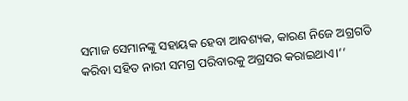ସମାଜ ସେମାନଙ୍କୁ ସହାୟକ ହେବା ଆବଶ୍ୟକ, କାରଣ ନିଜେ ଅଗ୍ରଗତି କରିବା ସହିତ ନାରୀ ସମଗ୍ର ପରିବାରକୁ ଅଗ୍ରସର କରାଇଥାଏ।’’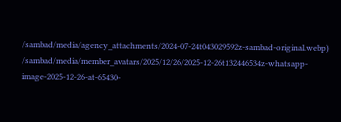/sambad/media/agency_attachments/2024-07-24t043029592z-sambad-original.webp)
/sambad/media/member_avatars/2025/12/26/2025-12-26t132446534z-whatsapp-image-2025-12-26-at-65430-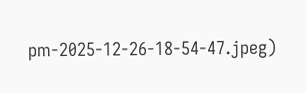pm-2025-12-26-18-54-47.jpeg)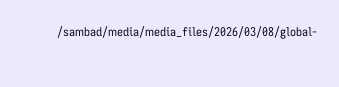/sambad/media/media_files/2026/03/08/global-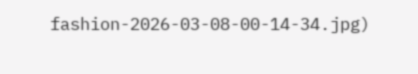fashion-2026-03-08-00-14-34.jpg)